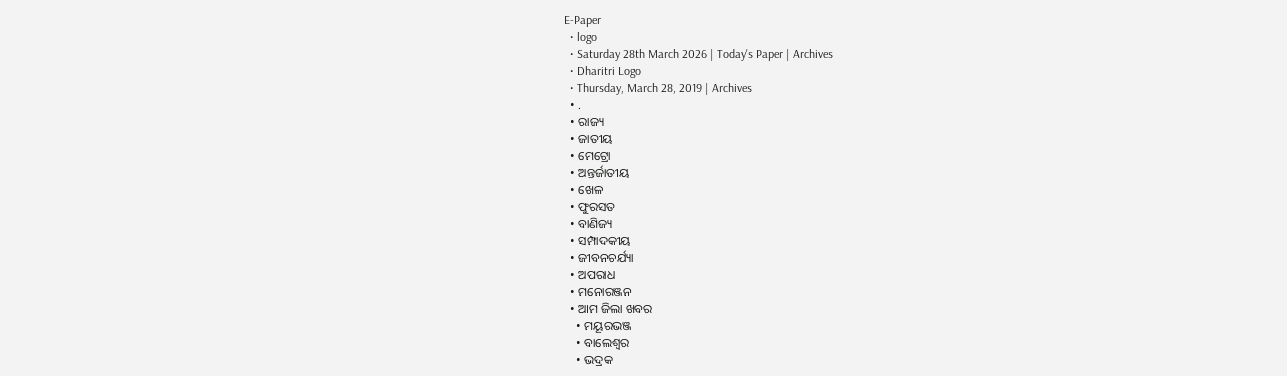E-Paper
  • logo
  • Saturday 28th March 2026 | Today's Paper | Archives
  • Dharitri Logo
  • Thursday, March 28, 2019 | Archives
  • .
  • ରାଜ୍ୟ
  • ଜାତୀୟ
  • ମେଟ୍ରୋ
  • ଅନ୍ତର୍ଜାତୀୟ
  • ଖେଳ
  • ଫୁରସତ
  • ବାଣିଜ୍ୟ
  • ସମ୍ପାଦକୀୟ
  • ଜୀବନଚର୍ଯ୍ୟା
  • ଅପରାଧ
  • ମନୋରଞ୍ଜନ
  • ଆମ ଜିଲା ଖବର
    • ମୟୂରଭଞ୍ଜ
    • ବାଲେଶ୍ୱର
    • ଭଦ୍ରକ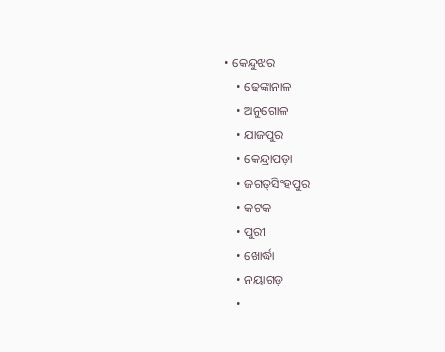• କେନ୍ଦୁଝର
    • ଢେଙ୍କାନାଳ
    • ଅନୁଗୋଳ
    • ଯାଜପୁର
    • କେନ୍ଦ୍ରାପଡ଼ା
    • ଜଗତ୍‌ସିଂହପୁର
    • କଟକ
    • ପୁରୀ
    • ଖୋର୍ଦ୍ଧା
    • ନୟାଗଡ଼
    •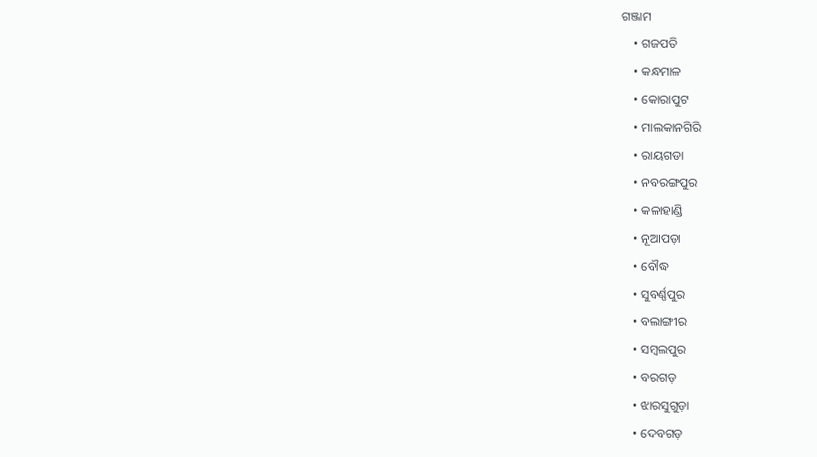ଗଞ୍ଜାମ
    • ଗଜପତି
    • କନ୍ଧମାଳ
    • କୋରାପୁଟ
    • ମାଲକାନଗିରି
    • ରାୟଗଡା
    • ନବରଙ୍ଗପୁର
    • କଳାହାଣ୍ଡି
    • ନୂଆପଡ଼ା
    • ବୌଦ୍ଧ
    • ସୁବର୍ଣ୍ଣପୁର
    • ବଲାଙ୍ଗୀର
    • ସମ୍ବଲପୁର
    • ବରଗଡ଼
    • ଝାରସୁଗୁଡ଼ା
    • ଦେବଗଡ଼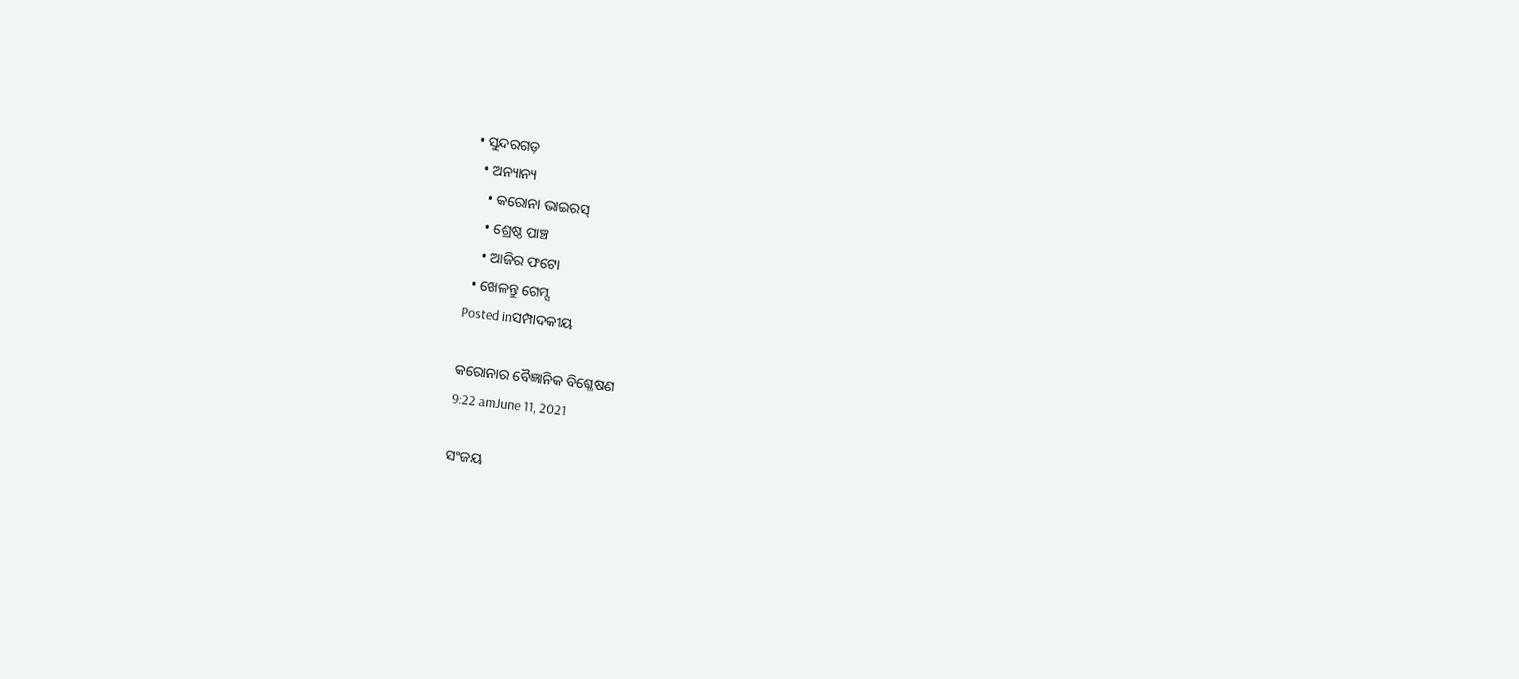• ସୁନ୍ଦରଗଡ଼
  • ଅନ୍ୟାନ୍ୟ
    • କରୋନା ଭାଇରସ୍‌
    • ଶ୍ରେଷ୍ଠ ପାଞ୍ଚ
    • ଆଜିର ଫଟୋ
  • ଖେଳନ୍ତୁ ଗେମ୍ସ
Posted inସମ୍ପାଦକୀୟ

କରୋନାର ବୈଜ୍ଞାନିକ ବିଶ୍ଳେଷଣ
9:22 amJune 11, 2021

ସଂଜୟ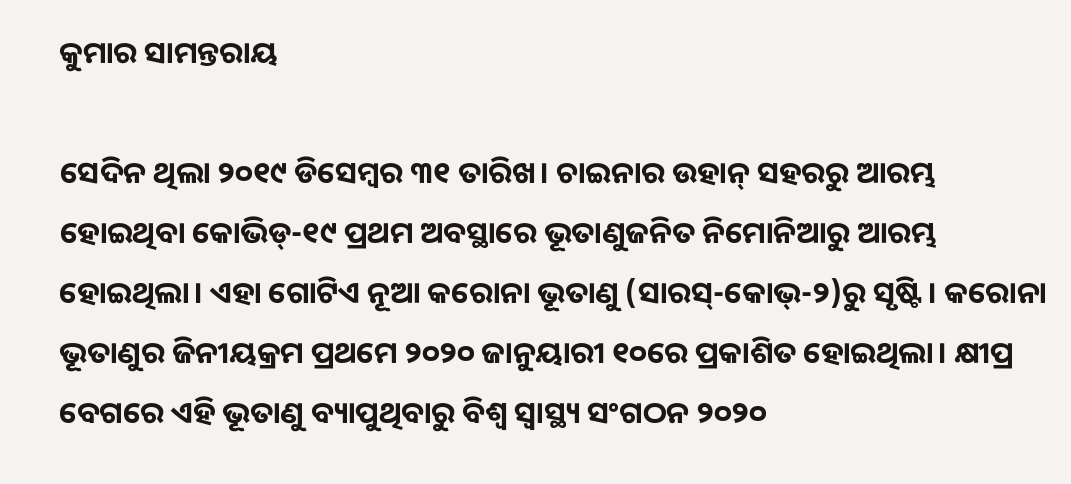କୁମାର ସାମନ୍ତରାୟ

ସେଦିନ ଥିଲା ୨୦୧୯ ଡିସେମ୍ବର ୩୧ ତାରିଖ। ଚାଇନାର ଉହାନ୍‌ ସହରରୁ ଆରମ୍ଭ ହୋଇଥିବା କୋଭିଡ୍‌-୧୯ ପ୍ରଥମ ଅବସ୍ଥାରେ ଭୂତାଣୁଜନିତ ନିମୋନିଆରୁ ଆରମ୍ଭ ହୋଇଥିଲା। ଏହା ଗୋଟିଏ ନୂଆ କରୋନା ଭୂତାଣୁ (ସାରସ୍‌-କୋଭ୍‌-୨)ରୁ ସୃଷ୍ଟି। କରୋନା ଭୂତାଣୁର ଜିନୀୟକ୍ରମ ପ୍ରଥମେ ୨୦୨୦ ଜାନୁୟାରୀ ୧୦ରେ ପ୍ରକାଶିତ ହୋଇଥିଲା। କ୍ଷୀପ୍ର ବେଗରେ ଏହି ଭୂତାଣୁ ବ୍ୟାପୁଥିବାରୁ ବିଶ୍ୱ ସ୍ବାସ୍ଥ୍ୟ ସଂଗଠନ ୨୦୨୦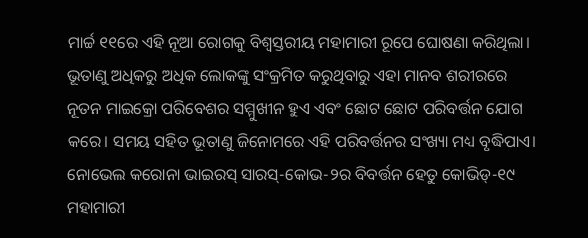ମାର୍ଚ୍ଚ ୧୧ରେ ଏହି ନୂଆ ରୋଗକୁ ବିଶ୍ୱସ୍ତରୀୟ ମହାମାରୀ ରୂପେ ଘୋଷଣା କରିଥିଲା। ଭୂତାଣୁ ଅଧିକରୁ ଅଧିକ ଲୋକଙ୍କୁ ସଂକ୍ରମିତ କରୁଥିବାରୁ ଏହା ମାନବ ଶରୀରରେ ନୂତନ ମାଇକ୍ରୋ ପରିବେଶର ସମ୍ମୁଖୀନ ହୁଏ ଏବଂ ଛୋଟ ଛୋଟ ପରିବର୍ତ୍ତନ ଯୋଗ କରେ। ସମୟ ସହିତ ଭୂତାଣୁ ଜିନୋମରେ ଏହି ପରିବର୍ତ୍ତନର ସଂଖ୍ୟା ମଧ୍ୟ ବୃଦ୍ଧିପାଏ। ନୋଭେଲ କରୋନା ଭାଇରସ୍‌ ସାରସ୍‌-କୋଭ-୨ର ବିବର୍ତ୍ତନ ହେତୁ କୋଭିଡ୍‌-୧୯ ମହାମାରୀ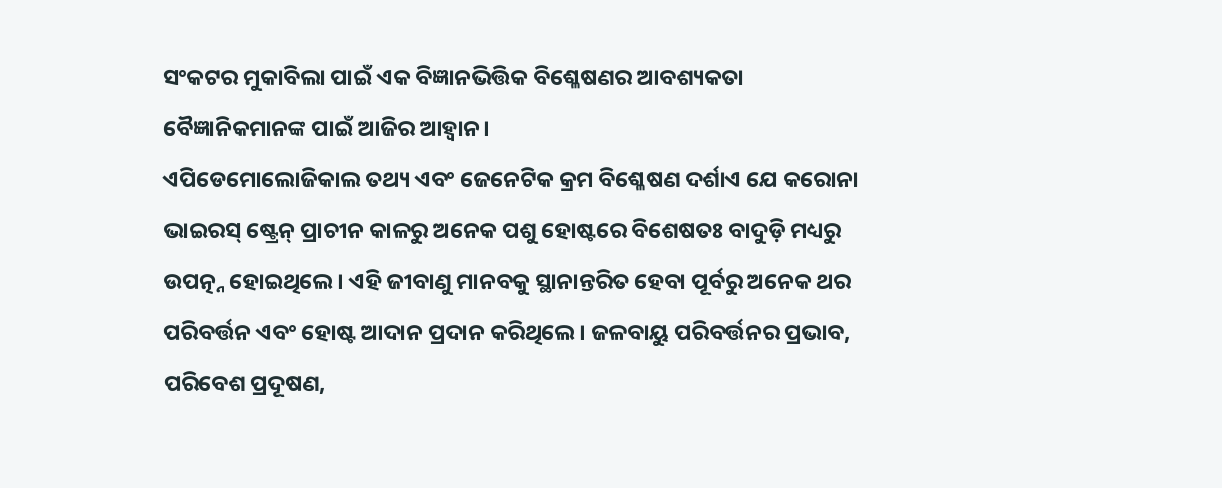ସଂକଟର ମୁକାବିଲା ପାଇଁ ଏକ ବିଜ୍ଞାନଭିତ୍ତିକ ବିଶ୍ଳେଷଣର ଆବଶ୍ୟକତା ବୈଜ୍ଞାନିକମାନଙ୍କ ପାଇଁ ଆଜିର ଆହ୍ବାନ।
ଏପିଡେମୋଲୋଜିକାଲ ତଥ୍ୟ ଏବଂ ଜେନେଟିକ କ୍ରମ ବିଶ୍ଳେଷଣ ଦର୍ଶାଏ ଯେ କରୋନା ଭାଇରସ୍‌ ଷ୍ଟ୍ରେନ୍‌ ପ୍ରାଚୀନ କାଳରୁ ଅନେକ ପଶୁ ହୋଷ୍ଟରେ ବିଶେଷତଃ ବାଦୁଡ଼ି ମଧ୍ୟରୁ ଉପତ୍ନ୍ନ ହୋଇଥିଲେ। ଏହି ଜୀବାଣୁ ମାନବକୁ ସ୍ଥାନାନ୍ତରିତ ହେବା ପୂର୍ବରୁ ଅନେକ ଥର ପରିବର୍ତ୍ତନ ଏବଂ ହୋଷ୍ଟ ଆଦାନ ପ୍ରଦାନ କରିଥିଲେ। ଜଳବାୟୁ ପରିବର୍ତ୍ତନର ପ୍ରଭାବ, ପରିବେଶ ପ୍ରଦୂଷଣ,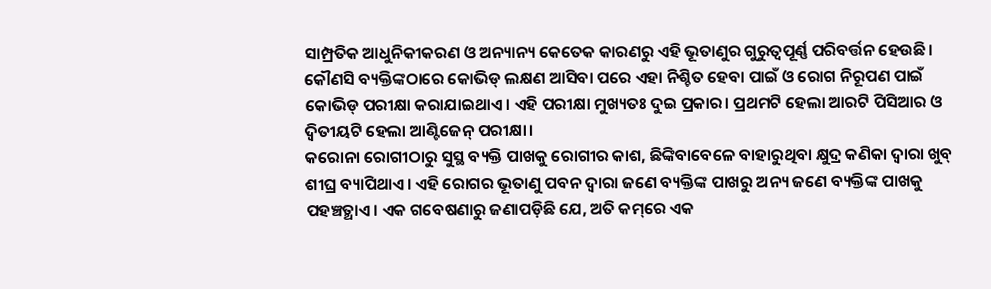ସାମ୍ପ୍ରତିକ ଆଧୁନିକୀକରଣ ଓ ଅନ୍ୟାନ୍ୟ କେତେକ କାରଣରୁ ଏହି ଭୂତାଣୁର ଗୁରୁତ୍ୱପୂର୍ଣ୍ଣ ପରିବର୍ତ୍ତନ ହେଉଛି। କୌଣସି ବ୍ୟକ୍ତିଙ୍କଠାରେ କୋଭିଡ୍‌ ଲକ୍ଷଣ ଆସିବା ପରେ ଏହା ନିଶ୍ଚିତ ହେବା ପାଇଁ ଓ ରୋଗ ନିରୂପଣ ପାଇଁ କୋଭିଡ୍‌ ପରୀକ୍ଷା କରାଯାଇଥାଏ। ଏହି ପରୀକ୍ଷା ମୁଖ୍ୟତଃ ଦୁଇ ପ୍ରକାର। ପ୍ରଥମଟି ହେଲା ଆରଟି ପିସିଆର ଓ ଦ୍ୱିତୀୟଟି ହେଲା ଆଣ୍ଟିଜେନ୍‌ ପରୀକ୍ଷା।
କରୋନା ରୋଗୀଠାରୁ ସୁସ୍ଥ ବ୍ୟକ୍ତି ପାଖକୁ ରୋଗୀର କାଶ, ଛିଙ୍କିବାବେଳେ ବାହାରୁଥିବା କ୍ଷୁଦ୍ର କଣିକା ଦ୍ୱାରା ଖୁବ୍‌ ଶୀଘ୍ର ବ୍ୟାପିଥାଏ। ଏହି ରୋଗର ଭୂତାଣୁ ପବନ ଦ୍ୱାରା ଜଣେ ବ୍ୟକ୍ତିଙ୍କ ପାଖରୁ ଅନ୍ୟ ଜଣେ ବ୍ୟକ୍ତିଙ୍କ ପାଖକୁ ପହଞ୍ଚତ୍ଥାଏ। ଏକ ଗବେଷଣାରୁ ଜଣାପଡ଼ିଛି ଯେ, ଅତି କମ୍‌ରେ ଏକ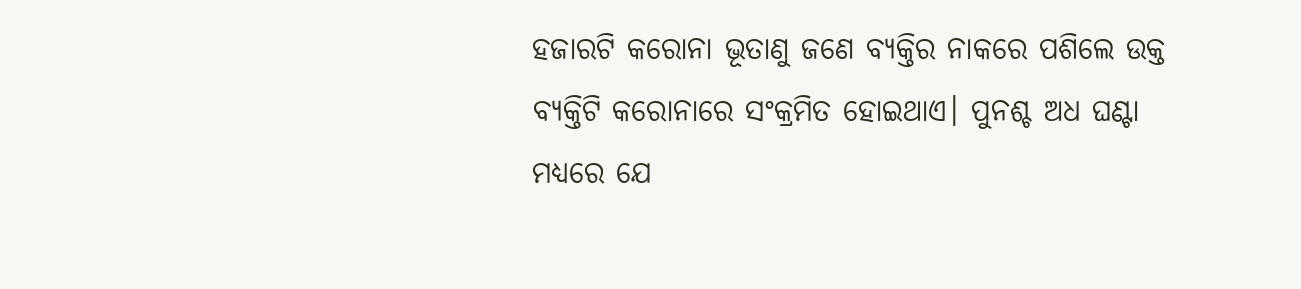ହଜାରଟି କରୋନା ଭୂତାଣୁ ଜଣେ ବ୍ୟକ୍ତିର ନାକରେ ପଶିଲେ ଉକ୍ତ ବ୍ୟକ୍ତିଟି କରୋନାରେ ସଂକ୍ରମିତ ହୋଇଥାଏ। ପୁନଶ୍ଚ ଅଧ ଘଣ୍ଟା ମଧ୍ୟରେ ଯେ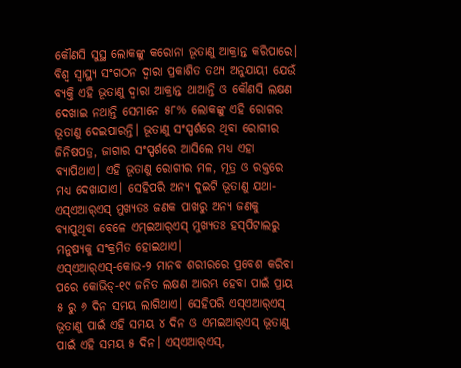କୌଣସି ସୁସ୍ଥ ଲୋକଙ୍କୁ କରୋନା ଭୂତାଣୁ ଆକ୍ରାନ୍ତ କରିପାରେ। ବିଶ୍ୱ ସ୍ବାସ୍ଥ୍ୟ ସଂଗଠନ ଦ୍ୱାରା ପ୍ରକାଶିତ ତଥ୍ୟ ଅନୁଯାୟୀ ଯେଉଁ ବ୍ୟକ୍ତି ଏହି ଭୂତାଣୁ ଦ୍ୱାରା ଆକ୍ରାନ୍ତ ଥାଆନ୍ତି ଓ କୌଣସି ଲକ୍ଷଣ ଦେଖାଇ ନଥାନ୍ତି ସେମାନେ ୫୮% ଲୋକଙ୍କୁ ଏହି ରୋଗର ଭୂତାଣୁ ଦେଇପାରନ୍ତି। ଭୂତାଣୁ ସଂସ୍ପର୍ଶରେ ଥିବା ରୋଗୀର ଜିନିଷପତ୍ର, ଜାଗାର ସଂସ୍ପର୍ଶରେ ଆସିଲେ ମଧ୍ୟ ଏହା ବ୍ୟାପିଥାଏ। ଏହି ଭୂତାଣୁ ରୋଗୀର ମଳ, ମୂତ୍ର ଓ ରକ୍ତରେ ମଧ୍ୟ ଦେଖାଯାଏ। ସେହିପରି ଅନ୍ୟ ଦୁଇଟି ଭୂତାଣୁ ଯଥା- ଏସ୍‌ଏଆର୍‌ଏସ୍‌ ମୁଖ୍ୟତଃ ଜଣକ ପାଖରୁ ଅନ୍ୟ ଜଣକୁ ବ୍ୟାପୁଥିବା ବେଳେ ଏମ୍‌ଇଆର୍‌ଏସ୍‌ ମୁଖ୍ୟତଃ ହସ୍‌ପିଟାଲରୁ ମନୁଷ୍ୟକୁ ସଂକ୍ରମିତ ହୋଇଥାଏ।
ଏସ୍‌ଏଆର୍‌ଏସ୍‌-କୋଭ-୨ ମାନବ ଶରୀରରେ ପ୍ରବେଶ କରିବା ପରେ କୋଭିଡ୍‌-୧୯ ଜନିତ ଲକ୍ଷଣ ଆରମ୍ଭ ହେବା ପାଇଁ ପ୍ରାୟ ୫ ରୁ ୬ ଦିନ ସମୟ ଲାଗିଥାଏ। ସେହିପରି ଏସ୍‌ଏଆର୍‌ଏସ୍‌ ଭୂତାଣୁ ପାଇଁ ଏହି ସମୟ ୪ ଦିନ ଓ ଏମଇଆର୍‌ଏସ୍‌ ଭୂତାଣୁ ପାଇଁ ଏହି ସମୟ ୫ ଦିନ। ଏସ୍‌ଏଆର୍‌ଏସ୍‌,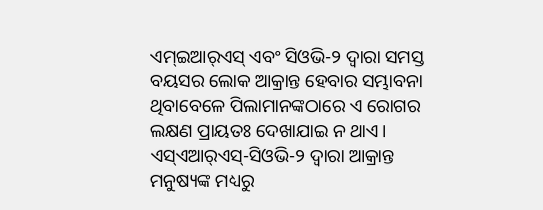ଏମ୍‌ଇଆର୍‌ଏସ୍‌ ଏବଂ ସିଓଭି-୨ ଦ୍ୱାରା ସମସ୍ତ ବୟସର ଲୋକ ଆକ୍ରାନ୍ତ ହେବାର ସମ୍ଭାବନା ଥିବାବେଳେ ପିଲାମାନଙ୍କଠାରେ ଏ ରୋଗର ଲକ୍ଷଣ ପ୍ରାୟତଃ ଦେଖାଯାଇ ନ ଥାଏ। ଏସ୍‌ଏଆର୍‌ଏସ୍‌-ସିଓଭି-୨ ଦ୍ୱାରା ଆକ୍ରାନ୍ତ ମନୁଷ୍ୟଙ୍କ ମଧ୍ୟରୁ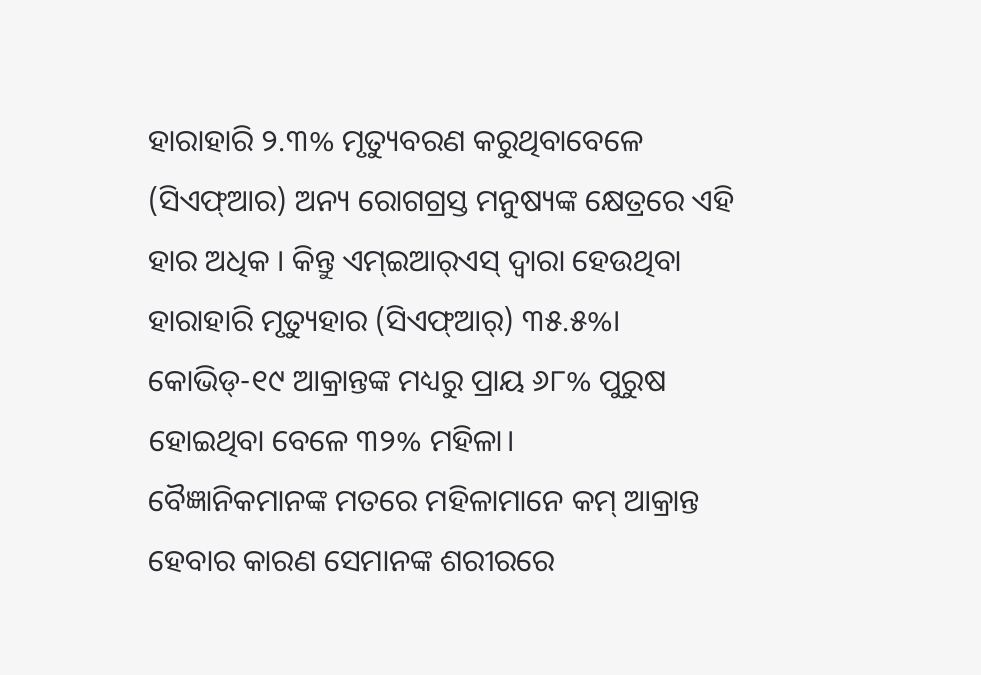ହାରାହାରି ୨.୩% ମୃତ୍ୟୁବରଣ କରୁଥିବାବେଳେ (ସିଏଫ୍‌ଆର) ଅନ୍ୟ ରୋଗଗ୍ରସ୍ତ ମନୁଷ୍ୟଙ୍କ କ୍ଷେତ୍ରରେ ଏହି ହାର ଅଧିକ । କିନ୍ତୁ ଏମ୍‌ଇଆର୍‌ଏସ୍‌ ଦ୍ୱାରା ହେଉଥିବା ହାରାହାରି ମୃତ୍ୟୁହାର (ସିଏଫ୍‌ଆର୍‌) ୩୫.୫%। କୋଭିଡ୍‌-୧୯ ଆକ୍ରାନ୍ତଙ୍କ ମଧ୍ୟରୁ ପ୍ରାୟ ୬୮% ପୁରୁଷ ହୋଇଥିବା ବେଳେ ୩୨% ମହିଳା।
ବୈଜ୍ଞାନିକମାନଙ୍କ ମତରେ ମହିଳାମାନେ କମ୍‌ ଆକ୍ରାନ୍ତ ହେବାର କାରଣ ସେମାନଙ୍କ ଶରୀରରେ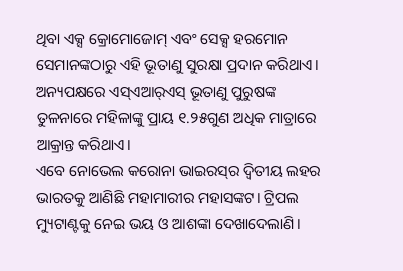ଥିବା ଏକ୍ସ କ୍ରୋମୋଜୋମ୍‌ ଏବଂ ସେକ୍ସ ହରମୋନ ସେମାନଙ୍କଠାରୁ ଏହି ଭୂତାଣୁ ସୁରକ୍ଷା ପ୍ରଦାନ କରିଥାଏ। ଅନ୍ୟପକ୍ଷରେ ଏସ୍‌ଏଆର୍‌ଏସ୍‌ ଭୂତାଣୁ ପୁରୁଷଙ୍କ ତୁଳନାରେ ମହିଳାଙ୍କୁ ପ୍ରାୟ ୧.୨୫ଗୁଣ ଅଧିକ ମାତ୍ରାରେ ଆକ୍ରାନ୍ତ କରିଥାଏ।
ଏବେ ନୋଭେଲ କରୋନା ଭାଇରସ୍‌ର ଦ୍ୱିତୀୟ ଲହର ଭାରତକୁ ଆଣିଛି ମହାମାରୀର ମହାସଙ୍କଟ। ଟ୍ରିପଲ ମ୍ୟୁଟାଣ୍ଟକୁ ନେଇ ଭୟ ଓ ଆଶଙ୍କା ଦେଖାଦେଲାଣି।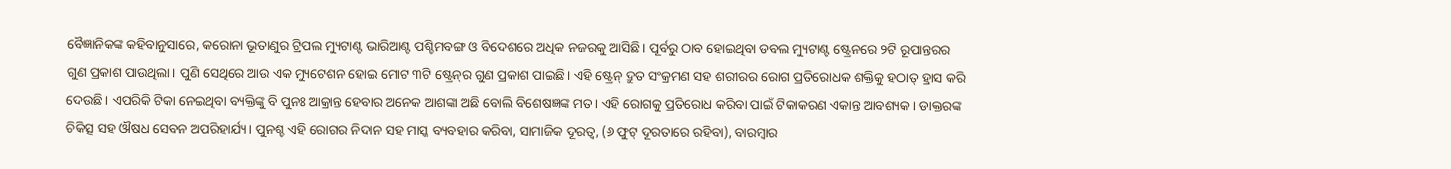ବୈଜ୍ଞାନିକଙ୍କ କହିବାନୁସାରେ, କରୋନା ଭୂତାଣୁର ଟ୍ରିପଲ ମ୍ୟୁଟାଣ୍ଟ ଭାରିଆଣ୍ଟ ପଶ୍ଚିମବଙ୍ଗ ଓ ବିଦେଶରେ ଅଧିକ ନଜରକୁ ଆସିଛି। ପୂର୍ବରୁ ଠାବ ହୋଇଥିବା ଡବଲ ମ୍ୟୁଟାଣ୍ଟ ଷ୍ଟ୍ରେନରେ ୨ଟି ରୂପାନ୍ତରର ଗୁଣ ପ୍ରକାଶ ପାଉଥିଲା। ପୁଣି ସେଥିରେ ଆଉ ଏକ ମ୍ୟୁଟେଶନ ହୋଇ ମୋଟ ୩ଟି ଷ୍ଟ୍ରେନ୍‌ର ଗୁଣ ପ୍ରକାଶ ପାଇଛି। ଏହି ଷ୍ଟ୍ରେନ୍‌ ଦ୍ରୁତ ସଂକ୍ରମଣ ସହ ଶରୀରର ରୋଗ ପ୍ରତିରୋଧକ ଶକ୍ତିକୁ ହଠାତ୍‌ ହ୍ରାସ କରି ଦେଉଛି। ଏପରିକି ଟିକା ନେଇଥିବା ବ୍ୟକ୍ତିଙ୍କୁ ବି ପୁନଃ ଆକ୍ରାନ୍ତ ହେବାର ଅନେକ ଆଶଙ୍କା ଅଛି ବୋଲି ବିଶେଷଜ୍ଞଙ୍କ ମତ। ଏହି ରୋଗକୁ ପ୍ରତିରୋଧ କରିବା ପାଇଁ ଟିକାକରଣ ଏକାନ୍ତ ଆବଶ୍ୟକ। ଡାକ୍ତରଙ୍କ ଚିକିତ୍ସ ସହ ଔଷଧ ସେବନ ଅପରିହାର୍ଯ୍ୟ। ପୁନଶ୍ଚ ଏହି ରୋଗର ନିଦାନ ସହ ମାସ୍କ ବ୍ୟବହାର କରିବା, ସାମାଜିକ ଦୂରତ୍ୱ, (୬ ଫୁଟ୍‌ ଦୂରତାରେ ରହିବା), ବାରମ୍ବାର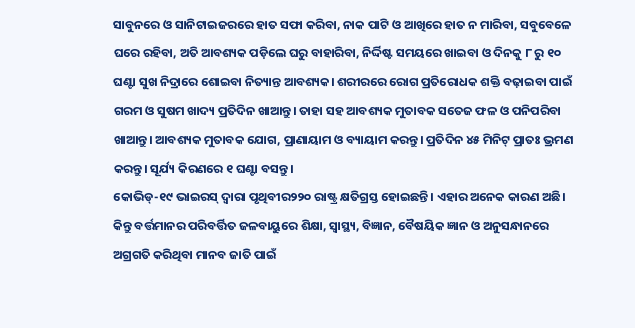ସାବୁନରେ ଓ ସାନିଟାଇଜରରେ ହାତ ସଫା କରିବା, ନାକ ପାଟି ଓ ଆଖିରେ ହାତ ନ ମାରିବା, ସବୁବେଳେ ଘରେ ରହିବା, ଅତି ଆବଶ୍ୟକ ପଡ଼ିଲେ ଘରୁ ବାହାରିବା, ନିର୍ଦ୍ଦିଷ୍ଟ ସମୟରେ ଖାଇବା ଓ ଦିନକୁ ୮ ରୁ ୧୦ ଘଣ୍ଟା ସୁଖ ନିଦ୍ରାରେ ଶୋଇବା ନିତ୍ୟାନ୍ତ ଆବଶ୍ୟକ। ଶରୀରରେ ରୋଗ ପ୍ରତିରୋଧକ ଶକ୍ତି ବଢ଼ାଇବା ପାଇଁ ଗରମ ଓ ସୁଷମ ଖାଦ୍ୟ ପ୍ରତିଦିନ ଖାଆନ୍ତୁ। ତାହା ସହ ଆବଶ୍ୟକ ମୁତାବକ ସତେଜ ଫଳ ଓ ପନିପରିବା ଖାଆନ୍ତୁ। ଆବଶ୍ୟକ ମୁତାବକ ଯୋଗ, ପ୍ରାଣାୟାମ ଓ ବ୍ୟାୟାମ କରନ୍ତୁ। ପ୍ରତିଦିନ ୪୫ ମିନିଟ୍‌ ପ୍ରାତଃ ଭ୍ରମଣ କରନ୍ତୁ। ସୂର୍ଯ୍ୟ କିରଣରେ ୧ ଘଣ୍ଟା ବସନ୍ତୁ।
କୋଭିଡ୍‌-୧୯ ଭାଇରସ୍‌ ଦ୍ୱାରା ପୃଥିବୀର୨୨୦ ରାଷ୍ଟ୍ର କ୍ଷତିଗ୍ରସ୍ତ ହୋଇଛନ୍ତି। ଏହାର ଅନେକ କାରଣ ଅଛି। କିନ୍ତୁ ବର୍ତ୍ତମାନର ପରିବର୍ତ୍ତିତ ଜଳବାୟୁରେ ଶିକ୍ଷା, ସ୍ବାସ୍ଥ୍ୟ, ବିଜ୍ଞାନ, ବୈଷୟିକ ଜ୍ଞାନ ଓ ଅନୁସନ୍ଧାନରେ ଅଗ୍ରଗତି କରିଥିବା ମାନବ ଜାତି ପାଇଁ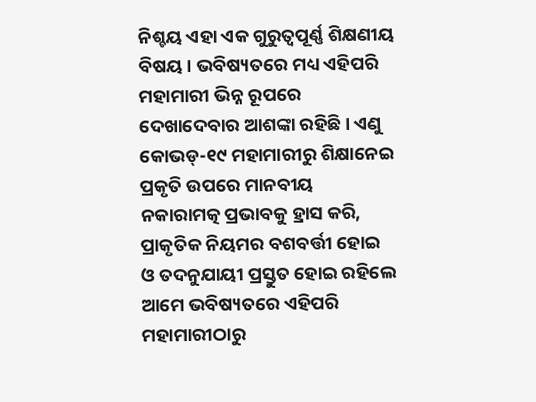ନିଶ୍ଚୟ ଏହା ଏକ ଗୁରୁତ୍ୱପୂର୍ଣ୍ଣ ଶିକ୍ଷଣୀୟ ବିଷୟ। ଭବିଷ୍ୟତରେ ମଧ୍ୟ ଏହିପରି ମହାମାରୀ ଭିନ୍ନ ରୂପରେ ଦେଖାଦେବାର ଆଶଙ୍କା ରହିଛି। ଏଣୁ କୋଭଡ୍‌-୧୯ ମହାମାରୀରୁ ଶିକ୍ଷାନେଇ ପ୍ରକୃତି ଉପରେ ମାନବୀୟ ନକାରାମତ୍କ ପ୍ରଭାବକୁ ହ୍ରାସ କରି, ପ୍ରାକୃତିକ ନିୟମର ବଶବର୍ତ୍ତୀ ହୋଇ ଓ ତଦନୁଯାୟୀ ପ୍ରସ୍ତୁତ ହୋଇ ରହିଲେ ଆମେ ଭବିଷ୍ୟତରେ ଏହିପରି ମହାମାରୀଠାରୁ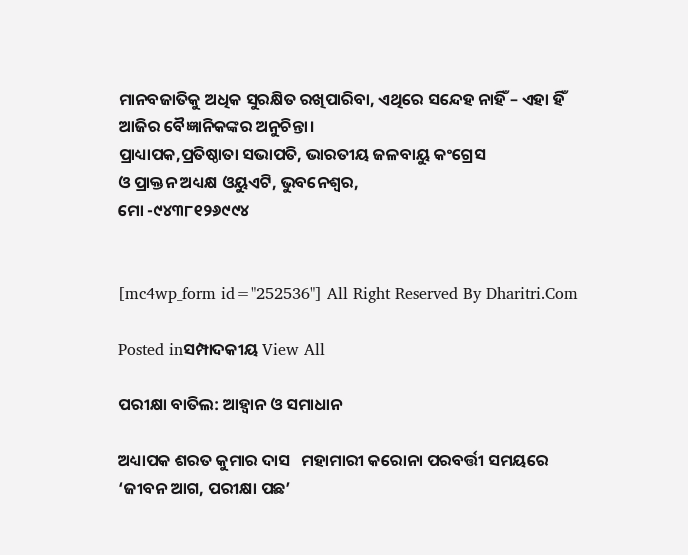ମାନବଜାତିକୁ ଅଧିକ ସୁରକ୍ଷିତ ରଖିପାରିବା, ଏଥିରେ ସନ୍ଦେହ ନାହିଁ – ଏହା ହିଁ ଆଜିର ବୈଜ୍ଞାନିକଙ୍କର ଅନୁଚିନ୍ତା।
ପ୍ରାଧ୍ୟାପକ,ପ୍ରତିଷ୍ଠାତା ସଭାପତି, ଭାରତୀୟ ଜଳବାୟୁ କଂଗ୍ରେସ
ଓ ପ୍ରାକ୍ତନ ଅଧ୍ୟକ୍ଷ ଓୟୁଏଟି, ଭୁବନେଶ୍ୱର,
ମୋ -୯୪୩୮୧୨୬୯୯୪


[mc4wp_form id="252536"] All Right Reserved By Dharitri.Com

Posted inସମ୍ପାଦକୀୟ View All

ପରୀକ୍ଷା ବାତିଲ: ଆହ୍ବାନ ଓ ସମାଧାନ

ଅଧ୍ୟାପକ ଶରତ କୁମାର ଦାସ   ମହାମାରୀ କରୋନା ପରବର୍ତ୍ତୀ ସମୟରେ ‘ଜୀବନ ଆଗ, ପରୀକ୍ଷା ପଛ’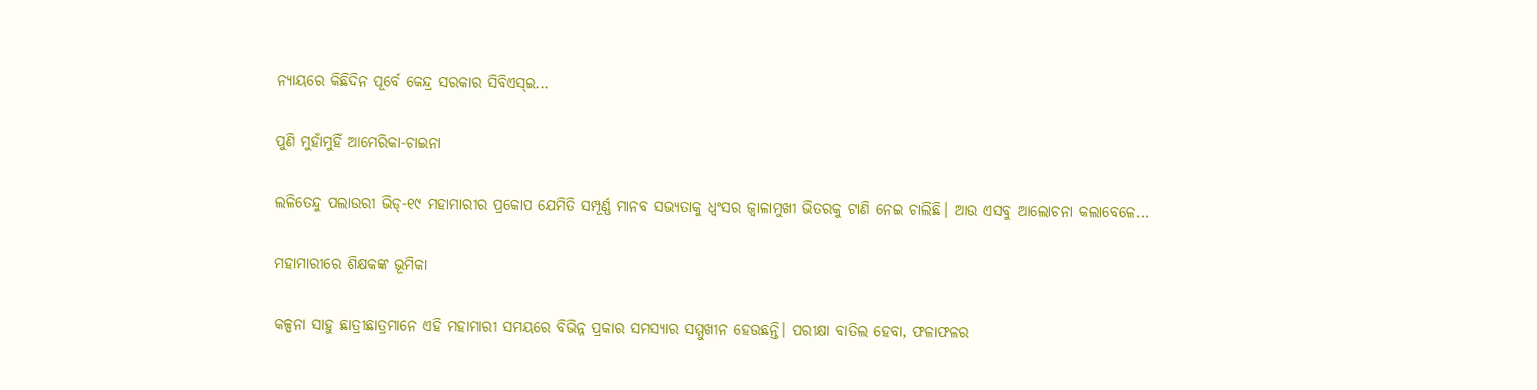ନ୍ୟାୟରେ କିଛିଦିନ ପୂର୍ବେ କେନ୍ଦ୍ର ସରକାର ସିବିଏସ୍‌ଇ...

ପୁଣି ମୁହାଁମୁହିଁ ଆମେରିକା-ଚାଇନା

ଲଳିତେନ୍ଦୁ ପଲାଉରୀ ଭିଡ୍‌-୧୯ ମହାମାରୀର ପ୍ରକୋପ ଯେମିତି ସମ୍ପୂର୍ଣ୍ଣ ମାନବ ସଭ୍ୟତାକୁ ଧ୍ବଂସର ଜ୍ବାଳାମୁଖୀ ଭିତରକୁ ଟାଣି ନେଇ ଚାଲିଛି। ଆଉ ଏସବୁ ଆଲୋଚନା କଲାବେଳେ...

ମହାମାରୀରେ ଶିକ୍ଷକଙ୍କ ଭୂମିକା

କଳ୍ପନା ସାହୁ ଛାତ୍ରୀଛାତ୍ରମାନେ ଏହି ମହାମାରୀ ସମୟରେ ବିଭିନ୍ନ ପ୍ରକାର ସମସ୍ୟାର ସମ୍ମୁଖୀନ ହେଉଛନ୍ତି। ପରୀକ୍ଷା ବାତିଲ ହେବା, ଫଳାଫଳର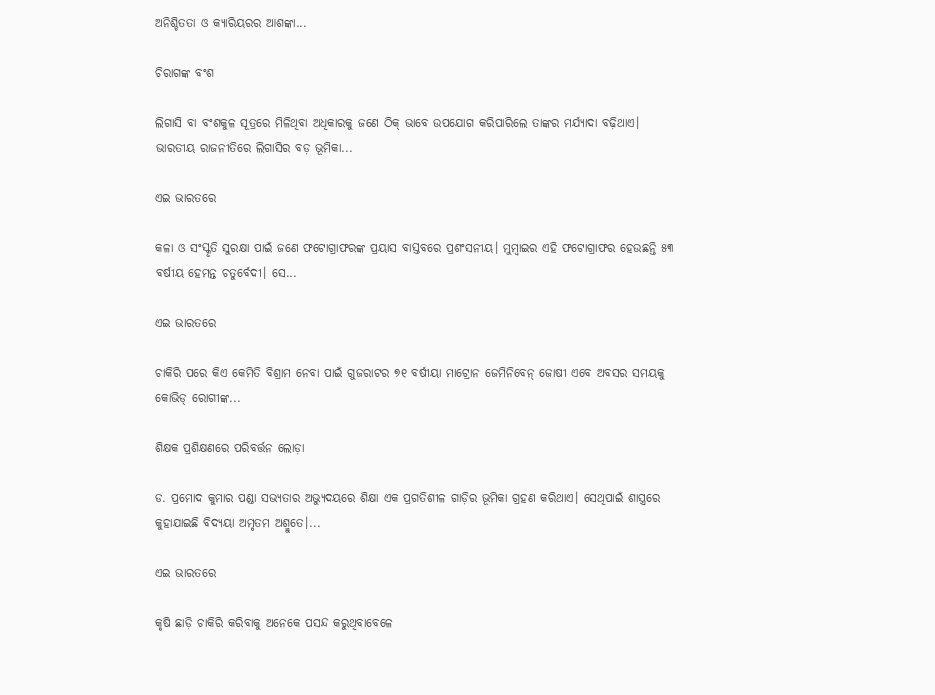ଅନିଶ୍ଚିତତା ଓ କ୍ୟାରିୟରର ଆଶଙ୍କା...

ଚିରାଗଙ୍କ ବଂଶ

ଲିଗାସି ବା ବଂଶକୁଳ ସୂତ୍ରରେ ମିଳିଥିବା ଅଧିକାରକୁ ଜଣେ ଠିକ୍‌ ଭାବେ ଉପଯୋଗ କରିପାରିଲେ ତାଙ୍କର ମର୍ଯ୍ୟାଦା ବଢ଼ିଥାଏ। ଭାରତୀୟ ରାଜନୀତିରେ ଲିଗାସିର ବଡ଼ ଭୂମିକା...

ଏଇ ଭାରତରେ

କଳା ଓ ସଂସ୍କୃତି ସୁରକ୍ଷା ପାଇଁ ଜଣେ ଫଟୋଗ୍ରାଫରଙ୍କ ପ୍ରୟାସ ବାସ୍ତବରେ ପ୍ରଶଂସନୀୟ। ମୁମ୍ବାଇର ଏହି ଫଟୋଗ୍ରାଫର ହେଉଛନ୍ତି ୫୩ ବର୍ଷୀୟ ହେମନ୍ତ ଚତୁର୍ବେଦୀ। ସେ...

ଏଇ ଭାରତରେ

ଚାକିରି ପରେ କିଏ କେମିତି ବିଶ୍ରାମ ନେବା ପାଇଁ ଗୁଜରାଟର ୭୧ ବର୍ଷୀୟା ମାଟ୍ରୋନ ଜେମିନିବେନ୍‌ ଜୋଷୀ ଏବେ ଅବସର ସମୟକୁ କୋଭିଡ୍‌ ରୋଗୀଙ୍କ...

ଶିକ୍ଷକ ପ୍ରଶିକ୍ଷଣରେ ପରିବର୍ତ୍ତନ ଲୋଡ଼ା

ଡ. ପ୍ରମୋଦ କୁମାର ପଣ୍ଡା ସଭ୍ୟତାର ଅଭ୍ୟୁଦୟରେ ଶିକ୍ଷା ଏକ ପ୍ରଗତିଶୀଳ ଗାଡ଼ିର ଭୂମିକା ଗ୍ରହଣ କରିଥାଏ। ସେଥିପାଇଁ ଶାସ୍ତ୍ରରେ କୁହାଯାଇଛି ବିଦ୍ୟୟା ଅମୃତମ ଅଶ୍ମୁତେ।...

ଏଇ ଭାରତରେ

କୃଷି ଛାଡ଼ି ଚାକିରି କରିବାକୁ ଅନେକେ ପସନ୍ଦ କରୁଥିବାବେଳେ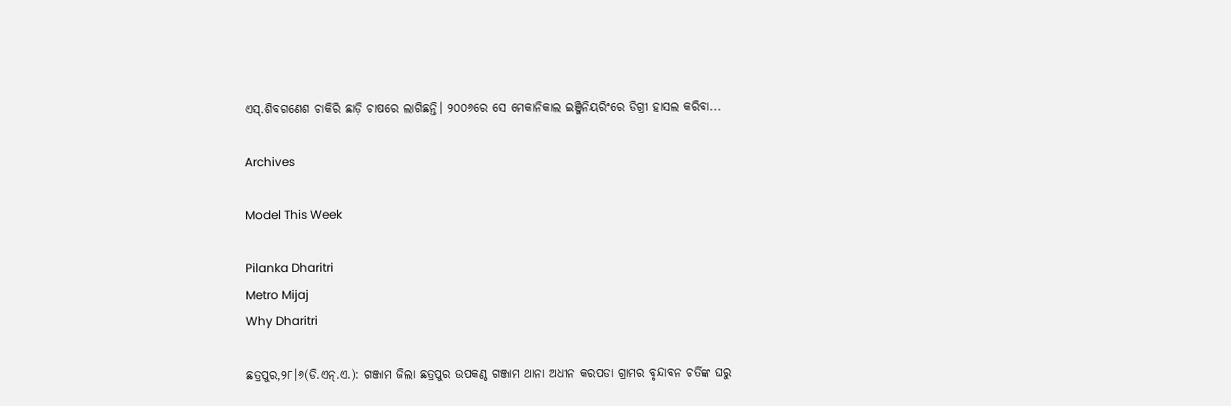ଏସ୍‌.ଶିବଗଣେଶ ଚାକିରି ଛାଡ଼ି ଚାଷରେ ଲାଗିଛନ୍ତି। ୨୦୦୬ରେ ସେ ମେକାନିକାଲ ଇଞ୍ଜିନିୟରିଂରେ ଡିଗ୍ରୀ ହାସଲ କରିବା...

Archives

Model This Week

Pilanka Dharitri
Metro Mijaj
Why Dharitri

ଛତ୍ରପୁର,୨୮।୬(ଡି.ଏନ୍‌.ଏ.): ଗଞ୍ଜାମ ଜିଲା ଛତ୍ରପୁର ଉପକଣ୍ଠ ଗଞ୍ଜାମ ଥାନା ଅଧୀନ କରପଡା ଗ୍ରାମର ବୃନ୍ଦାବନ ଚର୍ତିଙ୍କ ଘରୁ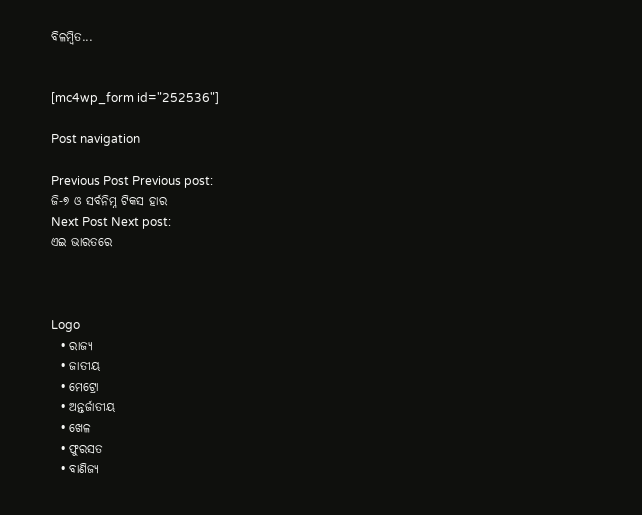ବିଳମ୍ବିତ...


[mc4wp_form id="252536"]

Post navigation

Previous Post Previous post:
ଜି-୭ ଓ ସର୍ବନିମ୍ନ ଟିକସ ହାର
Next Post Next post:
ଏଇ ଭାରତରେ



Logo
  • ରାଜ୍ୟ
  • ଜାତୀୟ
  • ମେଟ୍ରୋ
  • ଅନ୍ତର୍ଜାତୀୟ
  • ଖେଳ
  • ଫୁରସତ
  • ବାଣିଜ୍ୟ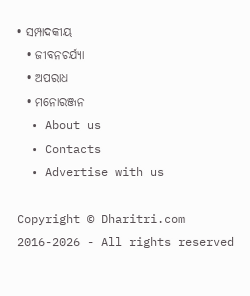• ସମ୍ପାଦକୀୟ
  • ଜୀବନଚର୍ଯ୍ୟା
  • ଅପରାଧ
  • ମନୋରଞ୍ଜନ
  • About us
  • Contacts
  • Advertise with us

Copyright © Dharitri.com 2016-2026 - All rights reserved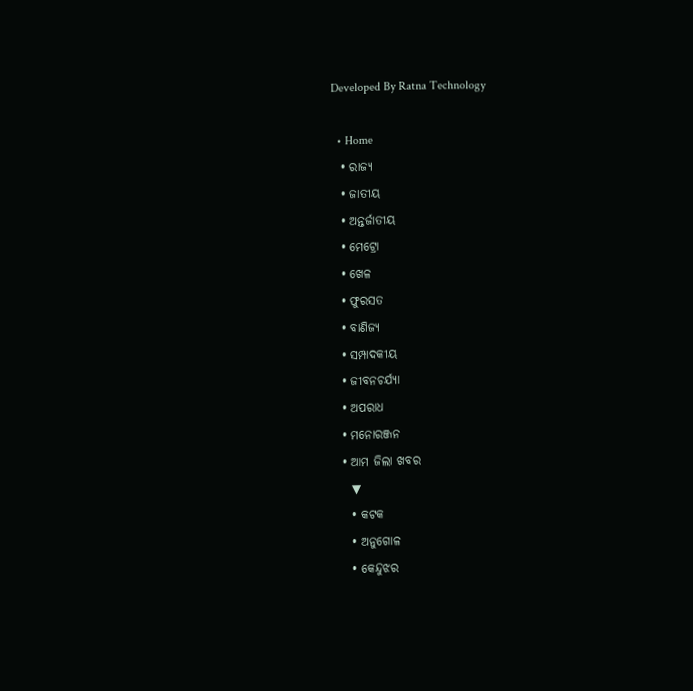Developed By Ratna Technology

  • Home
  • ରାଜ୍ୟ
  • ଜାତୀୟ
  • ଅନ୍ତର୍ଜାତୀୟ
  • ମେଟ୍ରୋ
  • ଖେଳ
  • ଫୁରସତ
  • ବାଣିଜ୍ୟ
  • ସମ୍ପାଦକୀୟ
  • ଜୀବନଚର୍ଯ୍ୟା
  • ଅପରାଧ
  • ମନୋରଞ୍ଜନ
  • ଆମ ଜିଲା ଖବର
    ▼
    • କଟକ
    • ଅନୁଗୋଳ
    • କେନ୍ଦୁଝର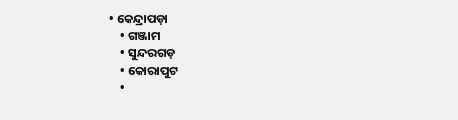• କେନ୍ଦ୍ରାପଡ଼ା
    • ଗଞ୍ଜାମ
    • ସୁନ୍ଦରଗଡ଼
    • କୋରାପୁଟ
    •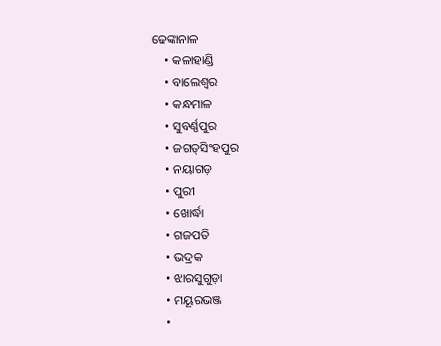ଢେଙ୍କାନାଳ
    • କଳାହାଣ୍ଡି
    • ବାଲେଶ୍ୱର
    • କନ୍ଧମାଳ
    • ସୁବର୍ଣ୍ଣପୁର
    • ଜଗତ୍‌ସିଂହପୁର
    • ନୟାଗଡ଼
    • ପୁରୀ
    • ଖୋର୍ଦ୍ଧା
    • ଗଜପତି
    • ଭଦ୍ରକ
    • ଝାରସୁଗୁଡ଼ା
    • ମୟୂରଭଞ୍ଜ
    •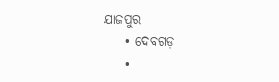ଯାଜପୁର
    • ଦେବଗଡ଼
    •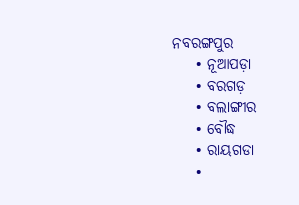ନବରଙ୍ଗପୁର
    • ନୂଆପଡ଼ା
    • ବରଗଡ଼
    • ବଲାଙ୍ଗୀର
    • ବୌଦ୍ଧ
    • ରାୟଗଡା
    •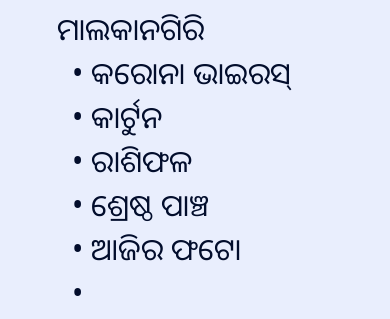ମାଲକାନଗିରି
  • କରୋନା ଭାଇରସ୍‌
  • କାର୍ଟୁନ
  • ରାଶିଫଳ
  • ଶ୍ରେଷ୍ଠ ପାଞ୍ଚ
  • ଆଜିର ଫଟୋ
  •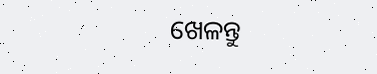ଖେଳନ୍ତୁ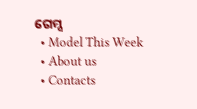ଗେମ୍ସ
  • Model This Week
  • About us
  • Contacts